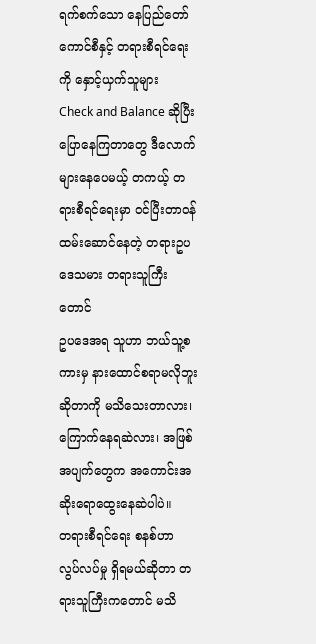ရက်စက်သော နေပြည်တော်ကောင်စီနှင့် တရားစီရင်ရေးကို နှောင့်ယှက်သူများ
Check and Balance ဆိုပြီးပြောနေကြတာတွေ ဒီလောက်များနေပေမယ့် တကယ့် တရားစီရင်ရေးမှာ ဝင်ပြီးတာဝန်ထမ်းဆောင်နေတဲ့ တရားဥပဒေသမား တရားသူကြီးတောင်
ဥပဒေအရ သူဟာ ဘယ်သူ့စကားမှ နားထောင်စရာမလိုဘူး ဆိုတာကို မသိသေးတာလား၊ ကြောက်နေရဆဲလား၊ အဖြစ်အပျက်တွေက အကောင်းအဆိုးရောထွေးနေဆဲပါပဲ။
တရားစီရင်ရေး စနစ်ဟာ လွပ်လပ်မှု ရှိရမယ်ဆိုတာ တရားသူကြီးကတောင် မသိ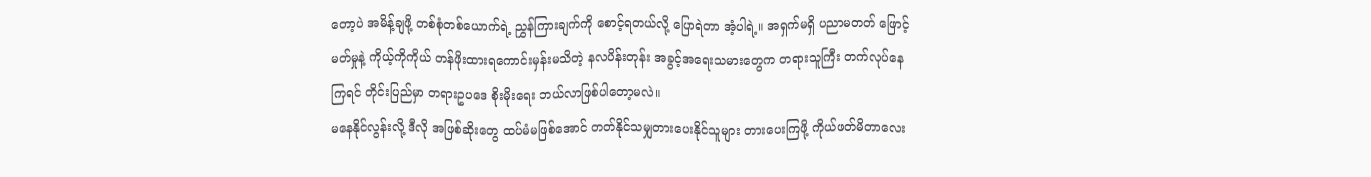တော့ပဲ အမိန့်ချဖို့ တစ်စုံတစ်ယောက်ရဲ့ ညွှန်ကြားချက်ကို စောင့်ရတယ်လို့ ပြောရဲတာ အံ့ပါရဲ့။ အရှက်မရှိ ပညာမတတ် ဖြောင့်မတ်မှုနဲ့ ကိုယ့်ကိုကိုယ် တန်ဖိုးထားရကောင်းမှန်းမသိတဲ့ နလပိန်းတုန်း အခွင့်အရေးသမားတွေက တရားသူကြီး တက်လုပ်နေကြရင် တိုင်းပြည်မှာ တရားဥပဒေ စိုးမိုးရေး ဘယ်လာဖြစ်ပါတော့မလဲ။
မနေနိုင်လွန်းလို့ ဒီလို အဖြစ်ဆိုးတွေ ထပ်မံမဖြစ်အောင် တတ်နိုင်သမျှတားပေးနိုင်သူများ တားပေးကြဖို့ ကိုယ်ဖတ်မိတာလေး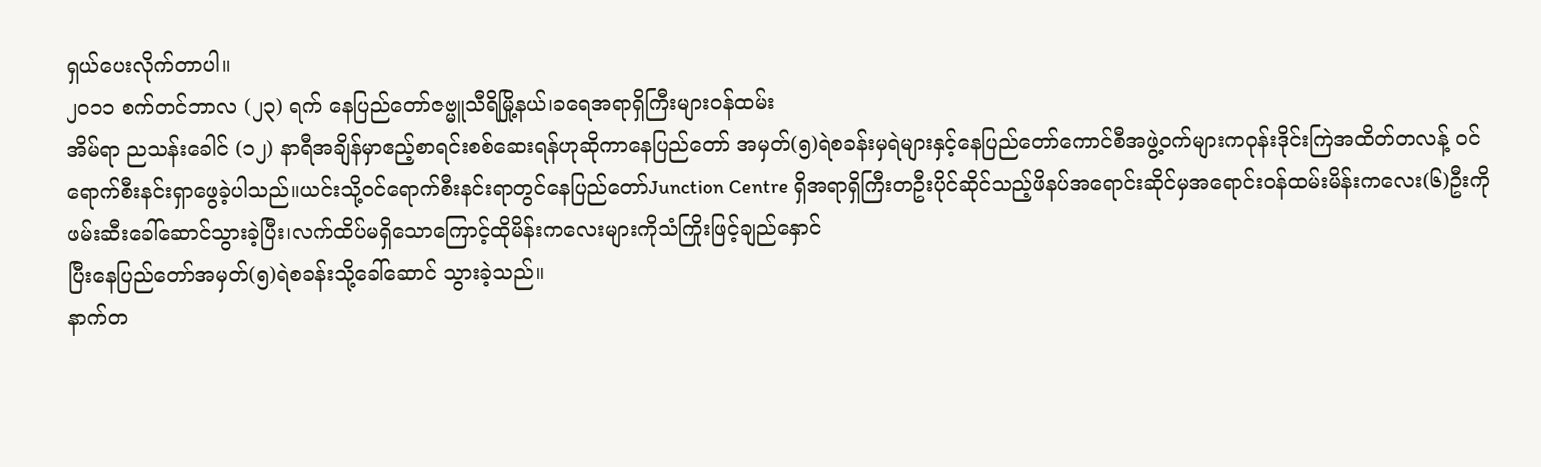ရှယ်ပေးလိုက်တာပါ။
၂၀၁၁ စက်တင်ဘာလ (၂၃) ရက် နေပြည်တော်ဇဗ္မူသီရိမြို့နယ်၊ခရေအရာရှိကြီးများဝန်ထမ်း
အိမ်ရာ ညသန်းခေါင် (၁၂) နာရီအချိန်မှာဧည့်စာရင်းစစ်ဆေးရန်ဟုဆိုကာနေပြည်တော် အမှတ်(၅)ရဲစခန်းမှရဲများနှင့်နေပြည်တော်ကောင်စီအဖွဲ့ဝက်များကဝုန်းဒိုင်းကြဲအထိတ်တလန့် ဝင်ရောက်စီးနင်းရှာဖွေခဲ့ပါသည်။ယင်းသို့ဝင်ရောက်စီးနင်းရာတွင်နေပြည်တော်Junction Centre ရှိအရာရှိကြီးတဦးပိုင်ဆိုင်သည့်ဖိနပ်အရောင်းဆိုင်မှအရောင်းဝန်ထမ်းမိန်းကလေး(၆)ဦးကို
ဖမ်းဆီးခေါ်ဆောင်သွားခဲ့ပြီး၊လက်ထိပ်မရှိသောကြောင့်ထိုမိန်းကလေးများကိုသံကြိုးဖြင့်ချည်နှောင်
ပြီးနေပြည်တော်အမှတ်(၅)ရဲစခန်းသို့ခေါ်ဆောင် သွားခဲ့သည်။
နာက်တ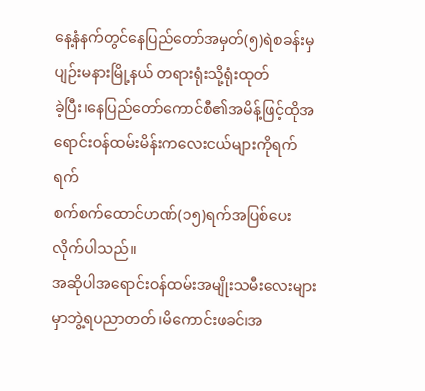နေ့နံနက်တွင်နေပြည်တော်အမှတ်(၅)ရဲစခန်းမှပျဉ်းမနားမြို့နယ် တရားရုံးသို့ရုံးထုတ်
ခဲ့ပြီး၊နေပြည်တော်ကောင်စီ၏အမိန့်ဖြင့်ထိုအရောင်းဝန်ထမ်းမိန်းကလေးငယ်များကိုရက်ရက်
စက်စက်ထောင်ဟဏ်(၁၅)ရက်အပြစ်ပေးလိုက်ပါသည်။
အဆိုပါအရောင်းဝန်ထမ်းအမျိုးသမီးလေးများမှာဘွဲ့ရပညာတတ်၊မိကောင်းဖခင်၊အ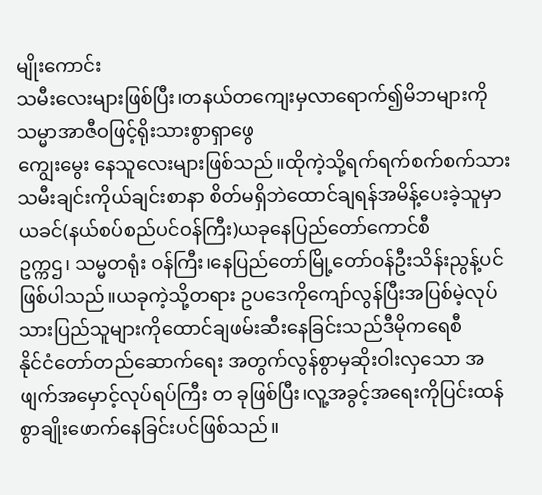မျိုးကောင်း
သမီးလေးများဖြစ်ပြီး၊တနယ်တကျေးမှလာရောက်၍မိဘများကိုသမ္မာအာဇီဝဖြင့်ရိုးသားစွာရှာဖွေ
ကျွေးမွေး နေသူလေးများဖြစ်သည်။ထိုကဲ့သို့ရက်ရက်စက်စက်သားသမီးချင်းကိုယ်ချင်းစာနာ စိတ်မရှိဘဲထောင်ချရန်အမိန့်ပေးခဲ့သူမှာယခင်(နယ်စပ်စည်ပင်ဝန်ကြီး)ယခုနေပြည်တော်ကောင်စီ
ဥက္ကဌ၊ သမ္မတရုံး ဝန်ကြီး၊နေပြည်တော်မြို့တော်ဝန်ဦးသိန်းညွန့်ပင်ဖြစ်ပါသည်။ယခုကဲ့သို့တရား ဥပဒေကိုကျော်လွန်ပြီးအပြစ်မဲ့လုပ်သားပြည်သူများကိုထောင်ချဖမ်းဆီးနေခြင်းသည်ဒီမိုကရေစီ
နိုင်ငံတော်တည်ဆောက်ရေး အတွက်လွန်စွာမှဆိုးဝါးလှသော အဖျက်အမှောင့်လုပ်ရပ်ကြီး တ ခုဖြစ်ပြီး၊လူ့အခွင့်အရေးကိုပြင်းထန် စွာချိုးဖောက်နေခြင်းပင်ဖြစ်သည်။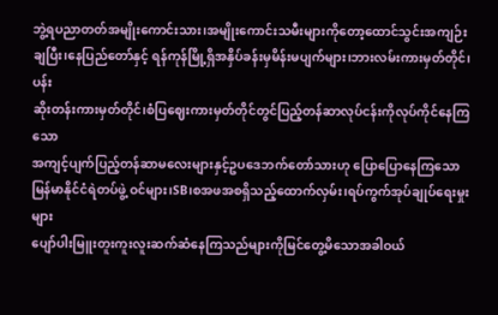ဘွဲ့ရပညာတတ်အမျိုးကောင်းသား၊အမျိုးကောင်းသမီးများကိုတော့ထောင်သွင်းအကျဉ်း
ချပြီး၊နေပြည်တော်နှင့် ရန်ကုန်မြို့ရှိအနှိပ်ခန်းမှမိန်းမပျက်များ၊ဘားလမ်းကားမှတ်တိုင်၊ပန်း
ဆိုးတန်းကားမှတ်တိုင်၊စံပြဈေးကားမှတ်တိုင်တွင်ပြည့်တန်ဆာလုပ်ငန်းကိုလုပ်ကိုင်နေကြသော
အကျင့်ပျက်ပြည့်တန်ဆာမလေးများနှင့်ဥပဒေဘက်တော်သားဟု ပြောပြောနေကြသော
မြန်မာနိုင်ငံရဲတပ်ဖွဲ့ ဝင်များ၊SB၊စအဖအစရှိသည့်ထောက်လှမ်း၊ရပ်ကွက်အုပ်ချုပ်ရေးမှုးများ
ပျော်ပါးမြူးတူးကူးလူးဆက်ဆံနေကြသည်များကိုမြင်တွေ့မိသောအခါဝယ်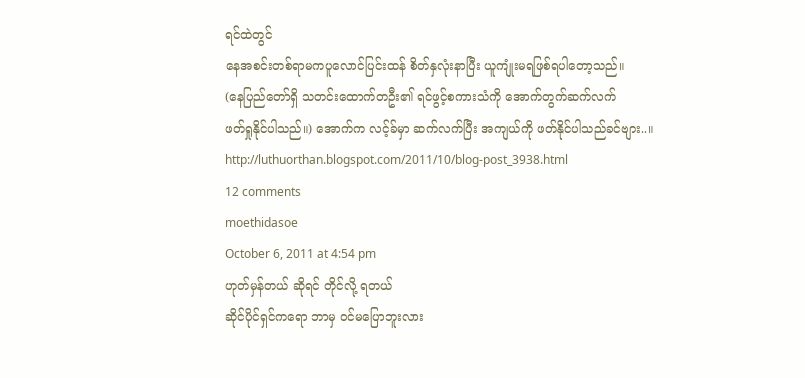ရင်ထဲတွင်
နေအစင်းတစ်ရာမကပူလောင်ပြင်းထန် စိတ်နှလုံးနာပြီး ယူကျုံးမရဖြစ်ရပါတော့သည်။
(နေပြည်တော်ရှိ သတင်းထောက်တဦး၏ ရင်ဖွင့်စကားသံကို အောက်တွက်ဆက်လက်
ဖတ်ရှုနိုင်ပါသည်။) အောက်က လင့်ခ်မှာ ဆက်လက်ပြီး အကျယ်ကို ဖတ်နိုင်ပါသည်ခင်ဗျား..။
http://luthuorthan.blogspot.com/2011/10/blog-post_3938.html
12 comments
moethidasoe
October 6, 2011 at 4:54 pm
ဟုတ်မှန်တယ် ဆိုရင် တိုင်လို့ ရတယ်
ဆိုင်ပိုင်ရှင်ကရော ဘာမှ ဝင်မပြောဘူးလား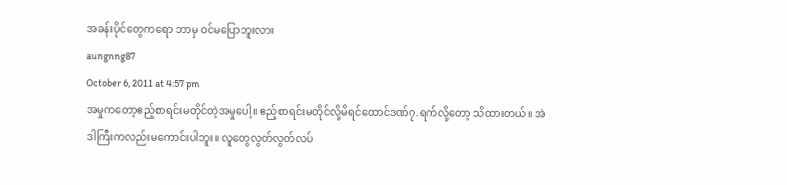အခန်းပိုင်တွေကရော ဘာမှ ဝင်မပြောဘူးလား
aungnng87
October 6, 2011 at 4:57 pm
အမှုကတော့ဧည့်စာရင်းမတိုင်တဲ့အမှုပေါ့။ ဧည့်စာရင်းမတိုင်လို့မိရင်ထောင်ဒဏ်၇.ရက်လို့တော့ သိထားတယ်။ အဲဒါကြီးကလည်းမကောင်းပါဘူး။ လူတွေလွတ်လွတ်လပ်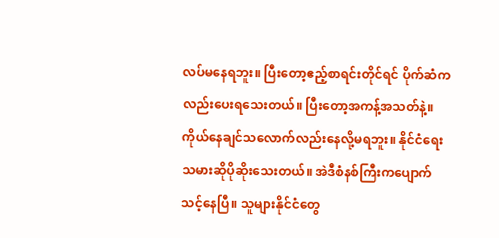လပ်မနေရဘူး။ ပြီးတော့ဧည့်စာရင်းတိုင်ရင် ပိုက်ဆံကလည်းပေးရသေးတယ်။ ပြီးတော့အကန့်အသတ်နဲ့။ ကိုယ်နေချင်သလောက်လည်းနေလို့မရဘူး။ နိုင်ငံရေးသမားဆိုပိုဆိုးသေးတယ်။ အဲဒီစံနစ်ကြီးကပျောက်သင့်နေပြီ။ သူများနိုင်ငံတွေ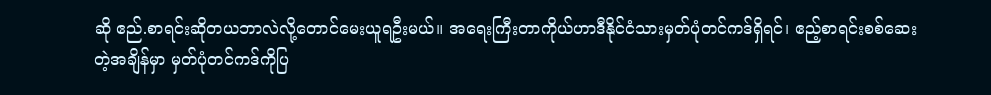ဆို ဧည်.စာရင်းဆိုတယဘာလဲလို့တောင်မေးယူရဦးမယ်။ အရေးကြီးတာကိုယ်ဟာဒီနိုင်ငံသားမှတ်ပုံတင်ကဒ်ရှိရင်၊ ဧည့်စာရင်းစစ်ဆေးတဲ့အချိန်မှာ မှတ်ပုံတင်ကဒ်ကိုပြ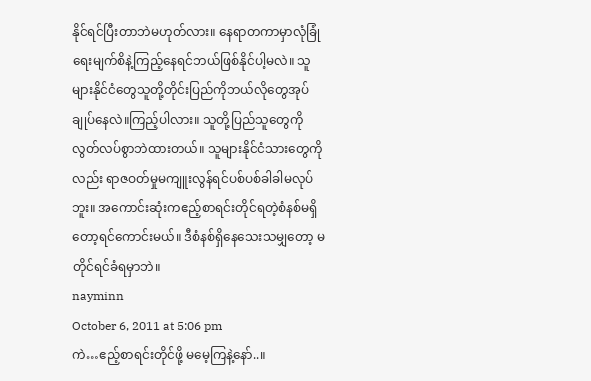နိုင်ရင်ပြီးတာဘဲမဟုတ်လား။ နေရာတကာမှာလုံခြုံရေးမျက်စိနဲ့ကြည့်နေရင်ဘယ်ဖြစ်နိုင်ပါ့မလဲ။ သူများနိုင်ငံတွေသူတို့တိုင်းပြည်ကိုဘယ်လိုတွေအုပ်ချုပ်နေလဲ။ကြည့်ပါလား။ သူတို့ပြည်သူတွေကိုလွတ်လပ်စွာဘဲထားတယ်။ သူများနိုင်ငံသားတွေကိုလည်း ရာဇဝတ်မှုမကျူးလွန်ရင်ပစ်ပစ်ခါခါမလုပ်ဘူး။ အကောင်းဆုံးကဧည့်စာရင်းတိုင်ရတဲ့စံနစ်မရှိတော့ရင်ကောင်းမယ်။ ဒီစံနစ်ရှိနေသေးသမျှတော့ မတိုင်ရင်ခံရမှာဘဲ။
nayminn
October 6, 2011 at 5:06 pm
ကဲ…ဧည့်စာရင်းတိုင်ဖို့ မမေ့ကြနဲ့နော်..။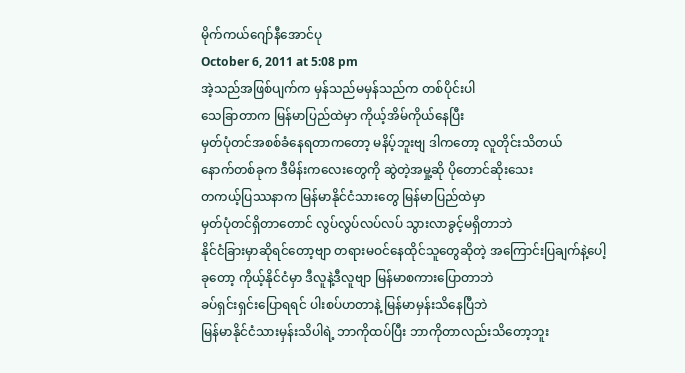မိုက်ကယ်ဂျော်နီအောင်ပု
October 6, 2011 at 5:08 pm
အဲ့သည်အဖြစ်ပျက်က မှန်သည်မမှန်သည်က တစ်ပိုင်းပါ
သေခြာတာက မြန်မာပြည်ထဲမှာ ကိုယ့်အိမ်ကိုယ်နေပြီး
မှတ်ပုံတင်အစစ်ခံနေရတာကတော့ မနိပ့်ဘူးဗျ ဒါကတော့ လူတိုင်းသိတယ်
နောက်တစ်ခုက ဒီမိန်းကလေးတွေကို ဆွဲတဲ့အမှု့ဆို ပိုတောင်ဆိုးသေး
တကယ့်ပြဿနာက မြန်မာနိုင်ငံသားတွေ မြန်မာပြည်ထဲမှာ
မှတ်ပုံတင်ရှိတာတောင် လွပ်လွပ်လပ်လပ် သွားလာခွင့်မရှိတာဘဲ
နိုင်ငံခြားမှာဆိုရင်တော့ဗျာ တရားမဝင်နေထိုင်သူတွေဆိုတဲ့ အကြောင်းပြချက်နဲ့ပေါ့
ခုတော့ ကိုယ့်နိုင်ငံမှာ ဒီလူနဲ့ဒီလူဗျာ မြန်မာစကားပြောတာဘဲ
ခပ်ရှင်းရှင်းပြောရရင် ပါးစပ်ဟတာနဲ့ မြန်မာမှန်းသိနေပြီဘဲ
မြန်မာနိုင်ငံသားမှန်းသိပါရဲ့ ဘာကိုထပ်ပြီး ဘာကိုတာလည်းသိတော့ဘူး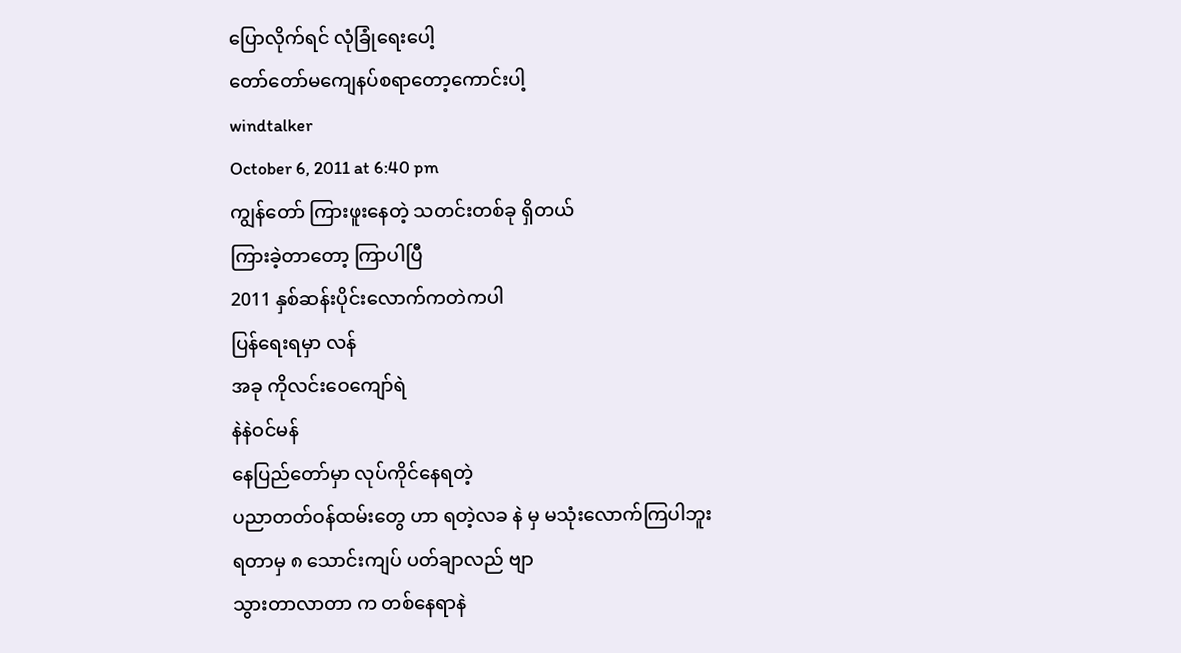ပြောလိုက်ရင် လုံခြုံရေးပေါ့
တော်တော်မကျေနပ်စရာတော့ကောင်းပါ့
windtalker
October 6, 2011 at 6:40 pm
ကျွန်တော် ကြားဖူးနေတဲ့ သတင်းတစ်ခု ရှိတယ်
ကြားခဲ့တာတော့ ကြာပါပြီ
2011 နှစ်ဆန်းပိုင်းလောက်ကတဲကပါ
ပြန်ရေးရမှာ လန်
အခု ကိုလင်းဝေကျော်ရဲ
နဲနဲဝင်မန်
နေပြည်တော်မှာ လုပ်ကိုင်နေရတဲ့
ပညာတတ်ဝန်ထမ်းတွေ ဟာ ရတဲ့လခ နဲ မှ မသုံးလောက်ကြပါဘူး
ရတာမှ ၈ သောင်းကျပ် ပတ်ချာလည် ဗျာ
သွားတာလာတာ က တစ်နေရာနဲ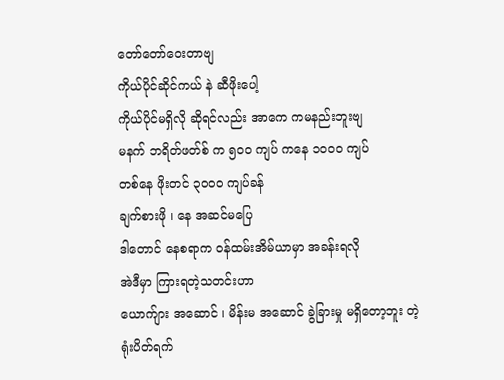တော်တော်ဝေးတာဗျ
ကိုယ်ပိုင်ဆိုင်ကယ် နဲ ဆီဖိုးပေါ့
ကိုယ်ပိုင်မရှိလို ဆိုရင်လည်း အာကေ ကမနည်းဘူးဗျ
မနက် ဘရိတ်ဖတ်စ် က ၅၀ဝ ကျပ် ကနေ ၁၀၀ဝ ကျပ်
တစ်နေ ဖိုးတင် ၃၀၀ဝ ကျပ်ခန်
ချက်စားဖို ၊ နေ အဆင်မပြေ
ဒါတောင် နေစရာက ဝန်ထမ်းအိမ်ယာမှာ အခန်းရလို
အဲဒီမှာ ကြားရတဲ့သတင်းဟာ
ယောက်ျား အဆောင် ၊ မိန်းမ အဆောင် ခွဲခြားမှု မရှိတော့ဘူး တဲ့
ရုံးပိတ်ရက်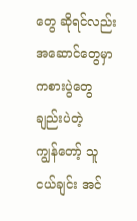တွေ ဆိုရင်လည်း အဆောင်တွေမှာ ကစားပွဲတွေ ချည်းပဲတဲ့
ကျွန်တော့် သူငယ်ချင်း အင်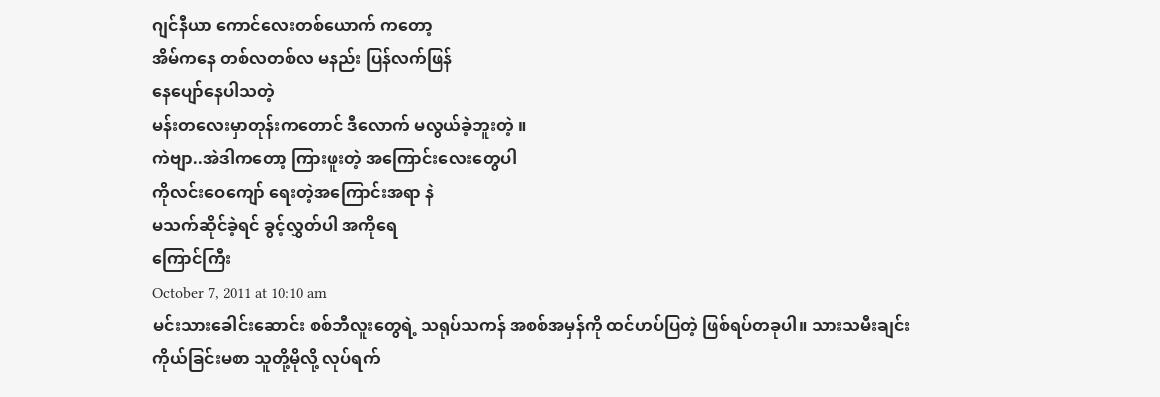ဂျင်နီယာ ကောင်လေးတစ်ယောက် ကတော့
အိမ်ကနေ တစ်လတစ်လ မနည်း ပြန်လက်ဖြန်
နေပျော်နေပါသတဲ့
မန်းတလေးမှာတုန်းကတောင် ဒီလောက် မလွယ်ခဲ့ဘူးတဲ့ ။
ကဲဗျာ..အဲဒါကတော့ ကြားဖူးတဲ့ အကြောင်းလေးတွေပါ
ကိုလင်းဝေကျော် ရေးတဲ့အကြောင်းအရာ နဲ
မသက်ဆိုင်ခဲ့ရင် ခွင့်လွှတ်ပါ အကိုရေ
ကြောင်ကြီး
October 7, 2011 at 10:10 am
မင်းသားခေါင်းဆောင်း စစ်ဘီလူးတွေရဲ့ သရုပ်သကန် အစစ်အမှန်ကို ထင်ဟပ်ပြတဲ့ ဖြစ်ရပ်တခုပါ။ သားသမီးချင်း ကိုယ်ခြင်းမစာ သူတို့မိုလို့ လုပ်ရက်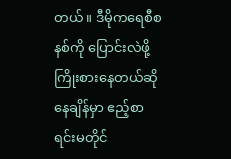တယ်။ ဒီမိုကရေစီစနစ်ကို ပြောင်းလဲဖို့ ကြိုးစားနေတယ်ဆိုနေချိန်မှာ ဧည့်စာရင်းမတိုင်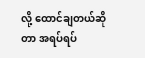လို့ ထောင်ချတယ်ဆိုတာ အရပ်ရပ်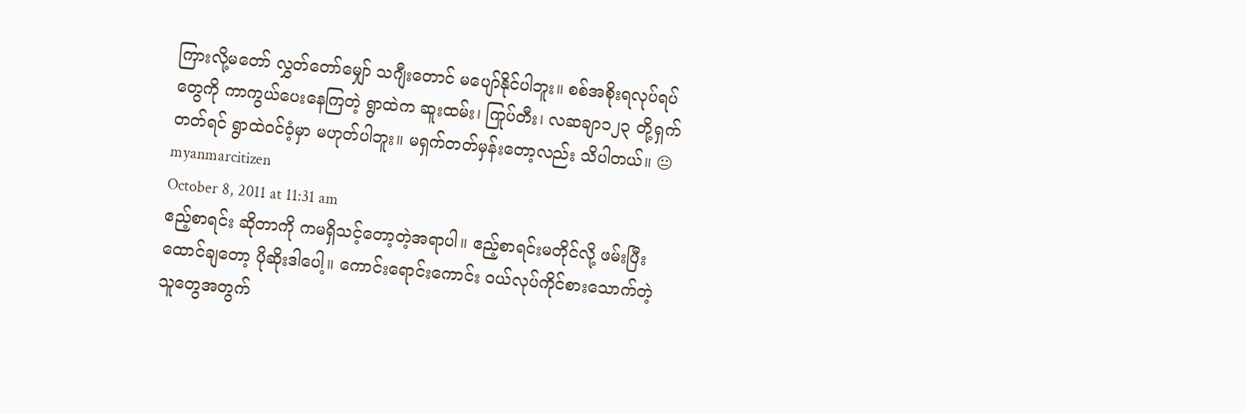ကြားလို့မတော် လွှတ်တော်မျှော် သဂျီးတောင် မပျော်နိုင်ပါဘူး။ စစ်အစိုးရလုပ်ရပ်တွေကို ကာကွယ်ပေးနေကြတဲ့ ရွာထဲက ဆူးထမ်း၊ ကြုပ်တီး၊ လဆချာ၁၂၃ တို့ရှက်တတ်ရင် ရွာထဲဝင်ဝံ့မှာ မဟုတ်ပါဘူး။ မရှက်တတ်မှန်းတော့လည်း သိပါတယ်။ 😐
myanmarcitizen
October 8, 2011 at 11:31 am
ဧည့်စာရင်း ဆိုတာကို ကမရှိသင့်တော့တဲ့အရာပါ။ ဧည့်စာရင်းမတိုင်လို့ ဖမ်းပြီးထောင်ချတော့ ပိုဆိုးဒါပေါ့။ ကောင်းရောင်းကောင်း ဝယ်လုပ်ကိုင်စားသောက်တဲ့ သူတွေအတွက်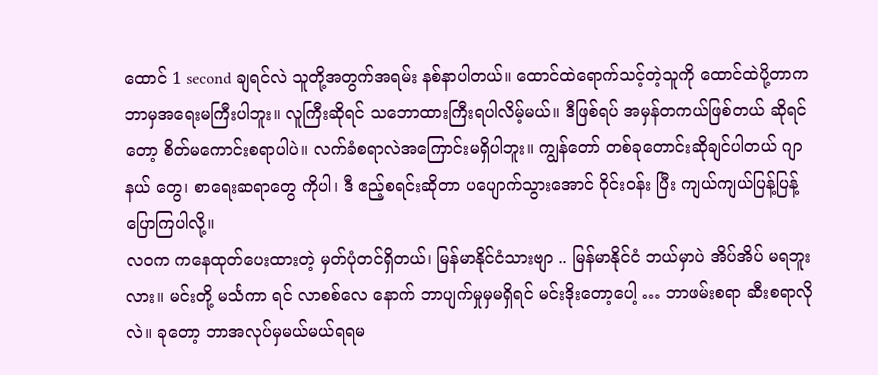ထောင် 1 second ချရင်လဲ သူတို့အတွက်အရမ်း နစ်နာပါတယ်။ ထောင်ထဲရောက်သင့်တဲ့သူကို ထောင်ထဲပို့တာက ဘာမှအရေးမကြီးပါဘူး။ လူကြီးဆိုရင် သဘောထားကြီးရပါလိမ့်မယ်။ ဒီဖြစ်ရပ် အမှန်တကယ်ဖြစ်တယ် ဆိုရင်တော့ စိတ်မကောင်းစရာပါပဲ။ လက်ခံစရာလဲအကြောင်းမရှိပါဘူး။ ကျွန်တော် တစ်ခုတောင်းဆိုချင်ပါတယ် ဂျာနယ် တွေ၊ စာရေးဆရာတွေ ကိုပါ၊ ဒီ ဧည့်စရင်းဆိုတာ ပပျောက်သွားအောင် ဝိုင်းဝန်း ပြီး ကျယ်ကျယ်ပြန့်ပြန့် ပြောကြပါလို့။
လဝက ကနေထုတ်ပေးထားတဲ့ မှတ်ပုံတင်ရှိတယ်၊ မြန်မာနိုင်ငံသားဗျာ .. မြန်မာနိုင်ငံ ဘယ်မှာပဲ အိပ်အိပ် မရဘူးလား။ မင်းတို့ မင်္သကာ ရင် လာစစ်လေ နောက် ဘာပျက်မှုမှမရှိရင် မင်းဒိုးတော့ပေါ့ … ဘာဖမ်းစရာ ဆီးစရာလိုလဲ။ ခုတော့ ဘာအလုပ်မှမယ်မယ်ရရမ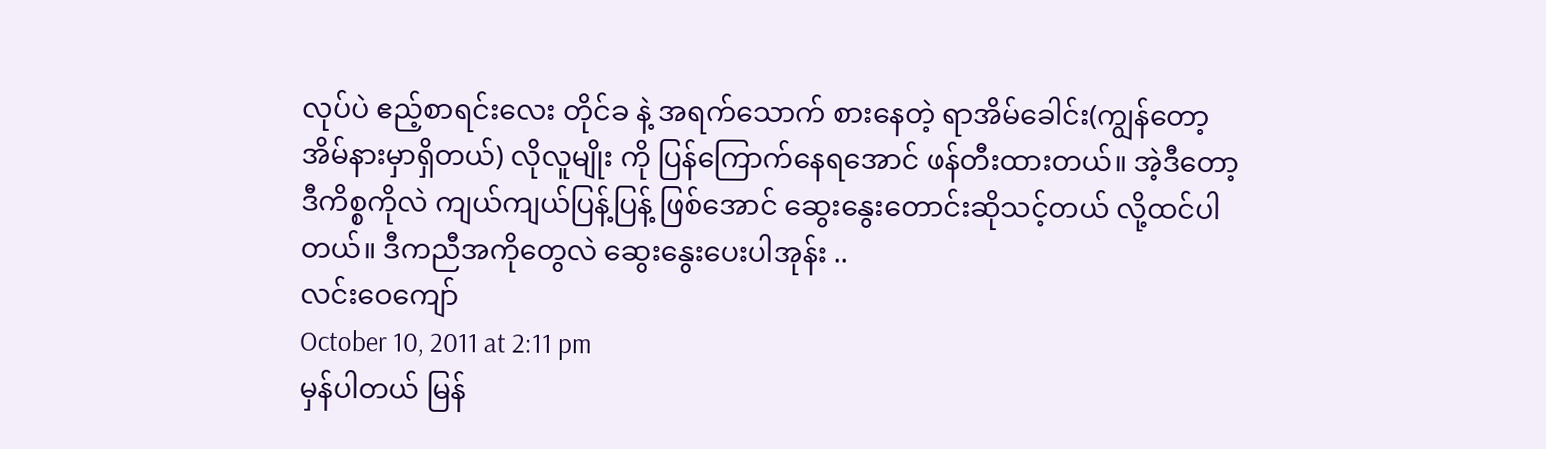လုပ်ပဲ ဧည့်စာရင်းလေး တိုင်ခ နဲ့ အရက်သောက် စားနေတဲ့ ရာအိမ်ခေါင်း(ကျွန်တော့အိမ်နားမှာရှိတယ်) လိုလူမျိုး ကို ပြန်ကြောက်နေရအောင် ဖန်တီးထားတယ်။ အဲ့ဒီတော့ ဒီကိစ္စကိုလဲ ကျယ်ကျယ်ပြန့်ပြန့် ဖြစ်အောင် ဆွေးနွေးတောင်းဆိုသင့်တယ် လို့ထင်ပါတယ်။ ဒီကညီအကိုတွေလဲ ဆွေးနွေးပေးပါအုန်း ..
လင်းဝေကျော်
October 10, 2011 at 2:11 pm
မှန်ပါတယ် မြန်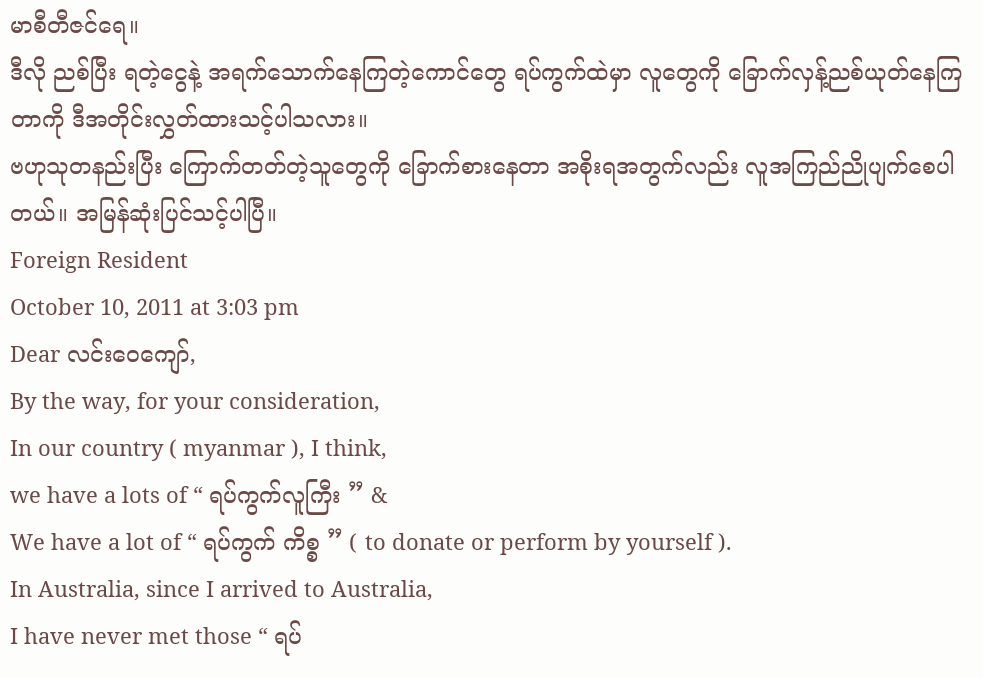မာစီတီဇင်ရေ။
ဒီလို ညစ်ပြီး ရတဲ့ငွေနဲ့ အရက်သောက်နေကြတဲ့ကောင်တွေ ရပ်ကွက်ထဲမှာ လူတွေကို ခြောက်လှန့်ညစ်ယုတ်နေကြတာကို ဒီအတိုင်းလွှတ်ထားသင့်ပါသလား။
ဗဟုသုတနည်းပြီး ကြောက်တတ်တဲ့သူတွေကို ခြောက်စားနေတာ အစိုးရအတွက်လည်း လူအကြည်ညိုပျက်စေပါတယ်။ အမြန်ဆုံးပြင်သင့်ပါပြီ။
Foreign Resident
October 10, 2011 at 3:03 pm
Dear လင်းဝေကျော်,
By the way, for your consideration,
In our country ( myanmar ), I think,
we have a lots of “ ရပ်ကွက်လူကြီး ” &
We have a lot of “ ရပ်ကွက် ကိစ္စ ” ( to donate or perform by yourself ).
In Australia, since I arrived to Australia,
I have never met those “ ရပ်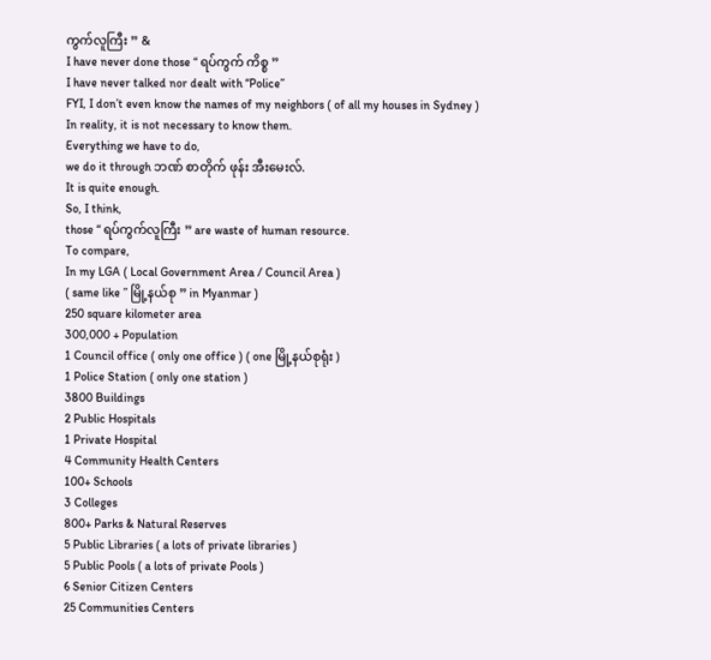ကွက်လူကြီး ” &
I have never done those “ ရပ်ကွက် ကိစ္စ ”
I have never talked nor dealt with “Police”
FYI, I don’t even know the names of my neighbors ( of all my houses in Sydney )
In reality, it is not necessary to know them.
Everything we have to do,
we do it through ဘဏ် စာတိုက် ဖုန်း အီးမေးလ်.
It is quite enough.
So, I think,
those “ ရပ်ကွက်လူကြီး ” are waste of human resource.
To compare,
In my LGA ( Local Government Area / Council Area )
( same like ” မြို့နယ်စု ” in Myanmar )
250 square kilometer area
300,000 + Population
1 Council office ( only one office ) ( one မြို့နယ်စုရုံး )
1 Police Station ( only one station )
3800 Buildings
2 Public Hospitals
1 Private Hospital
4 Community Health Centers
100+ Schools
3 Colleges
800+ Parks & Natural Reserves
5 Public Libraries ( a lots of private libraries )
5 Public Pools ( a lots of private Pools )
6 Senior Citizen Centers
25 Communities Centers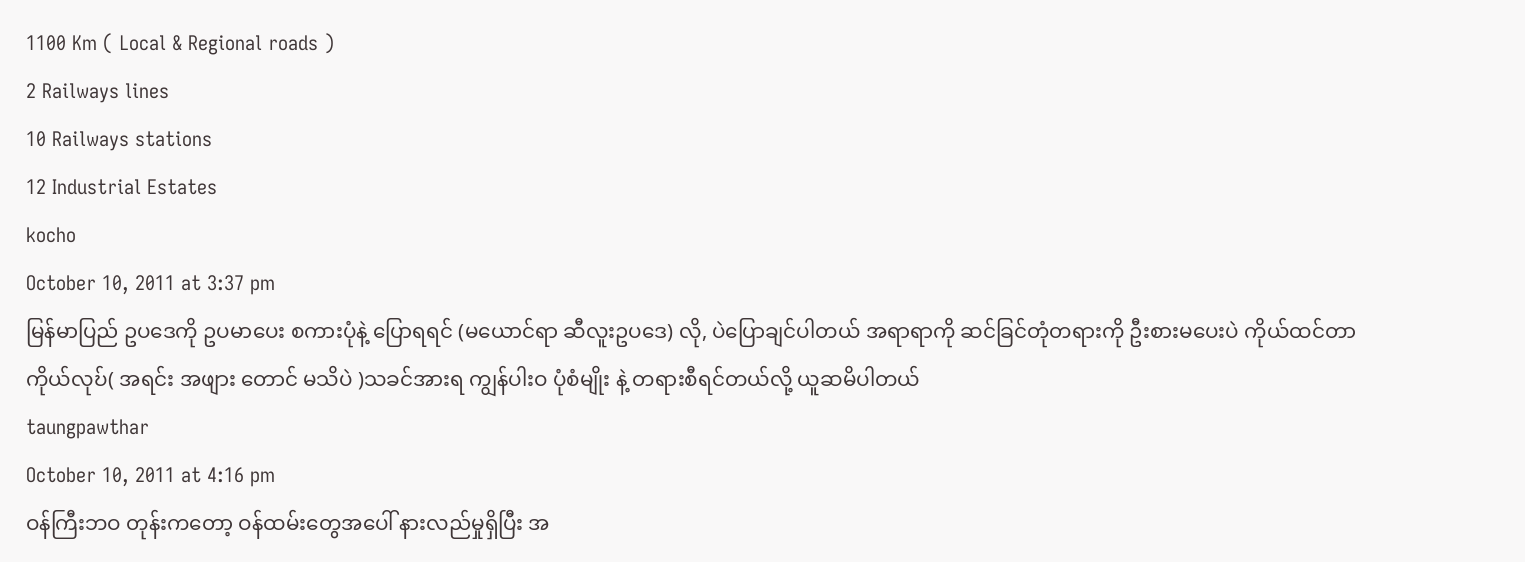1100 Km ( Local & Regional roads )
2 Railways lines
10 Railways stations
12 Industrial Estates
kocho
October 10, 2011 at 3:37 pm
မြန်မာပြည် ဥပဒေကို ဥပမာပေး စကားပုံနဲ့ ပြောရရင် (မယောင်ရာ ဆီလူးဥပဒေ) လို, ပဲပြောချင်ပါတယ် အရာရာကို ဆင်ခြင်တုံတရားကို ဦးစားမပေးပဲ ကိုယ်ထင်တာကိုယ်လုဎ်( အရင်း အဖျား တောင် မသိပဲ )သခင်အားရ ကျွန်ပါးဝ ပုံစံမျိုး နဲ့ တရားစီရင်တယ်လို့ ယူဆမိပါတယ်
taungpawthar
October 10, 2011 at 4:16 pm
ဝန်ကြီးဘဝ တုန်းကတော့ ဝန်ထမ်းတွေအပေါ် နားလည်မှုရှိပြီး အ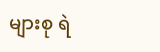များစု ရဲ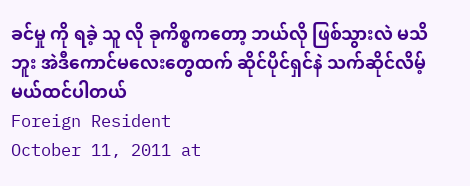ခင်မှု ကို ရခဲ့ သူ လို ခုကိစ္စကတော့ ဘယ်လို ဖြစ်သွားလဲ မသိဘူး အဲဒီကောင်မလေးတွေထက် ဆိုင်ပိုင်ရှင်နဲ သက်ဆိုင်လိမ့်မယ်ထင်ပါတယ်
Foreign Resident
October 11, 2011 at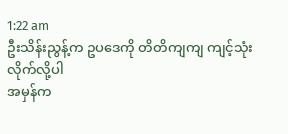1:22 am
ဦးသိန်းညွန့်က ဥပဒေကို တိတိကျကျ ကျင့်သုံးလိုက်လို့ပါ
အမှန်က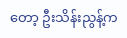တော့ ဦးသိန်းညွန့်က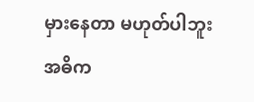မှားနေတာ မဟုတ်ပါဘူး
အဓိက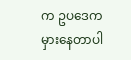က ဥပဒေကမှားနေတာပါ